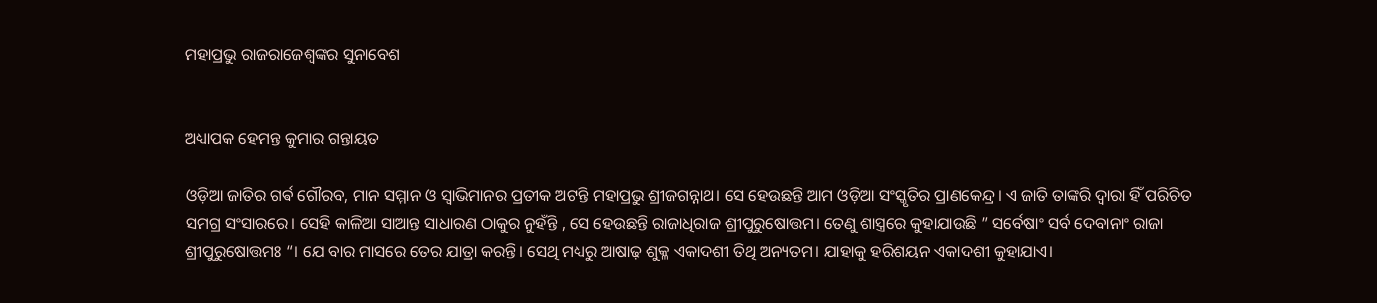ମହାପ୍ରଭୁ ରାଜରାଜେଶ୍ୱଙ୍କର ସୁନାବେଶ


ଅଧ୍ୟାପକ ହେମନ୍ତ କୁମାର ଗନ୍ତାୟତ

ଓଡ଼ିଆ ଜାତିର ଗର୍ଵ ଗୌରବ, ମାନ ସମ୍ମାନ ଓ ସ୍ୱାଭିମାନର ପ୍ରତୀକ ଅଟନ୍ତି ମହାପ୍ରଭୁ ଶ୍ରୀଜଗନ୍ନାଥ। ସେ ହେଉଛନ୍ତି ଆମ ଓଡ଼ିଆ ସଂସ୍କୃତିର ପ୍ରାଣକେନ୍ଦ୍ର। ଏ ଜାତି ତାଙ୍କରି ଦ୍ଵାରା ହିଁ ପରିଚିତ ସମଗ୍ର ସଂସାରରେ। ସେହି କାଳିଆ ସାଆନ୍ତ ସାଧାରଣ ଠାକୁର ନୁହଁନ୍ତି , ସେ ହେଉଛନ୍ତି ରାଜାଧିରାଜ ଶ୍ରୀପୁରୁଷୋତ୍ତମ। ତେଣୁ ଶାସ୍ତ୍ରରେ କୁହାଯାଉଛି ” ସର୍ବେଷାଂ ସର୍ବ ଦେବାନାଂ ରାଜା ଶ୍ରୀପୁରୁଷୋତ୍ତମଃ “। ଯେ ବାର ମାସରେ ତେର ଯାତ୍ରା କରନ୍ତି। ସେଥି ମଧ୍ୟରୁ ଆଷାଢ଼ ଶୁକ୍ଳ ଏକାଦଶୀ ତିଥି ଅନ୍ୟତମ। ଯାହାକୁ ହରିଶୟନ ଏକାଦଶୀ କୁହାଯାଏ।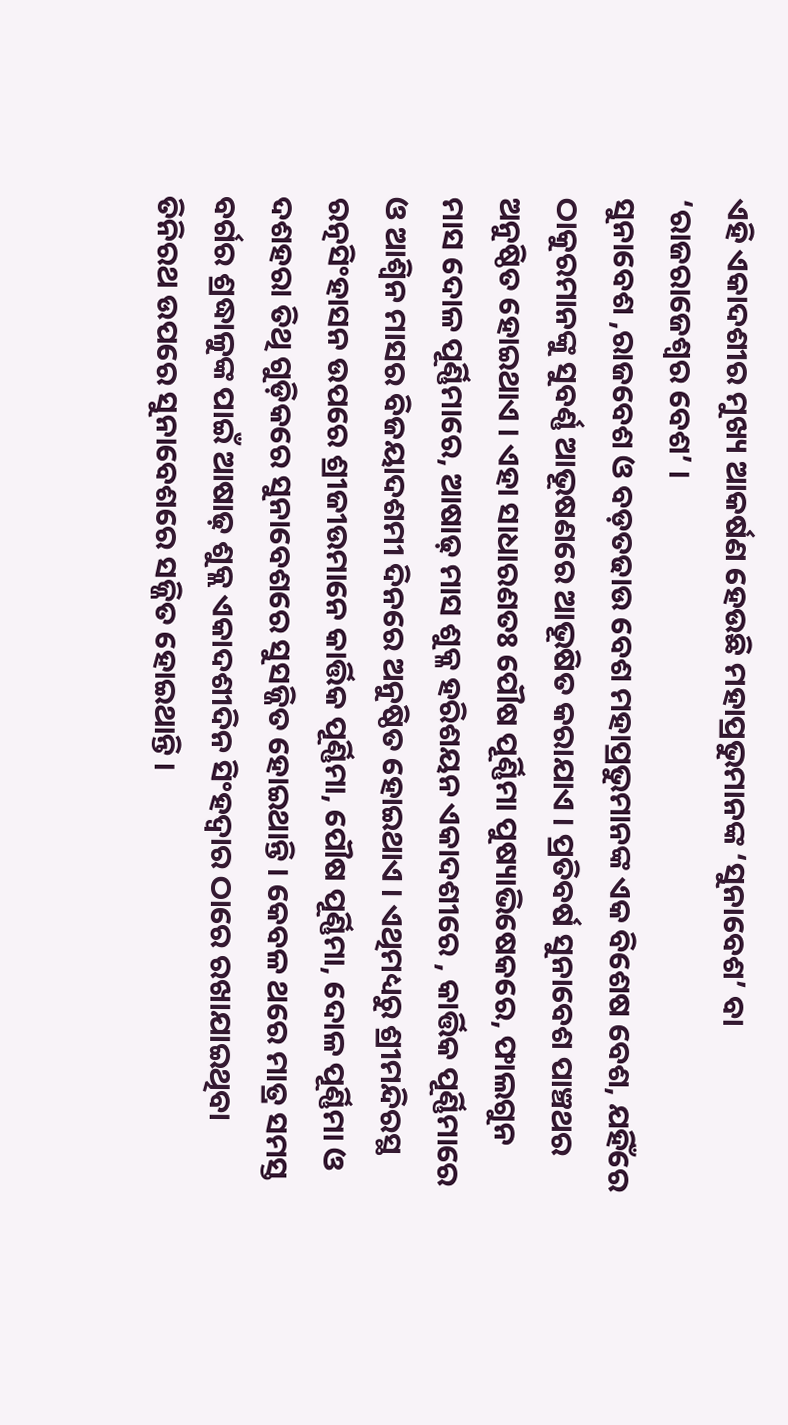ଏହି ଏକାଦଶୀର ମୁଖ୍ୟ ଆକର୍ଷଣ ହେଉଛି ମହାପ୍ରଭୁମାନଙ୍କ ‘ସୁନାବେଶ’ ବା ‘ରାଜରାଜେଶ୍ୱର ବେଶ’ ।
ସୁନାବେଶ ,ରାଜବେଶ ଓ ବଡ଼ତଢାଉ ବେଶ ମହାପ୍ରଭୁମାନଙ୍କ ଏକ ବିଶେଷ ବେଶ, ଯହିଁରେ ଠାକୁରମାନଙ୍କୁ ସୁବର୍ଣ୍ଣ ଆଭୂଷଣରେ ଆଭୂଷିତ କରାଯାଏ । ପ୍ରତିବର୍ଷ ସୁନାବେଶ ପାଞ୍ଚଥର ଅନୁଷ୍ଠିତ ହୋଇଥାଏ । ଏହା ସାଧାରଣତଃ ପୌଷ ପୂର୍ଣ୍ଣିମା ପୁଷ୍ୟାଭିଷେକରେ, ଫାଲଗୁନ ମାସ ଦୋଳ ପୂର୍ଣ୍ଣିମାରେ, ଆଷାଢ଼ ମାସ ଶୁକ୍ଳ ହରିଶୟନ ଏକାଦଶୀରେ , କାର୍ତ୍ତିକ ପୂର୍ଣ୍ଣିମାରେ ଓ ଆଶ୍ୱିନ ମାସର ବିଜୟାଦଶମୀ ଦିନରେ ଅନୁଷ୍ଠିତ ହୋଇଥାଏ । ଏଥିମଧ୍ୟରୁ ଶ୍ରୀମନ୍ଦିରସ୍ଥ ରତ୍ନସିଂହାସନ ଉପରେ ଶ୍ରୀଜୀଉମାନେ କାର୍ତ୍ତିକ ପୂର୍ଣ୍ଣିମା, ପୌଷ ପୂର୍ଣ୍ଣିମା, ଦୋଳ ପୂର୍ଣ୍ଣିମା ଓ ଦଶହରା ତିଥି ଗୁଡ଼ିକରେ ସୁନାବେଶରେ ସୁସଜ୍ଜିତ ହୋଇଥାନ୍ତି । କେବଳ ଥରେ ମାତ୍ର ସମସ୍ତ ବର୍ଗର ଶ୍ରଦ୍ଧାଳୁଙ୍କ ପାଇଁ ଆଷାଢ଼ ଶୁକ୍ଲ ଏକାଦଶୀଦିନ ସିଂହଦ୍ୱାର ଠାରେ ରଖାଯାଇଥିବା ତିନିରଥ ଉପରେ ସୁନାବେଶରେ ସଜ୍ଜିତ ହୋଇଥାନ୍ତି ।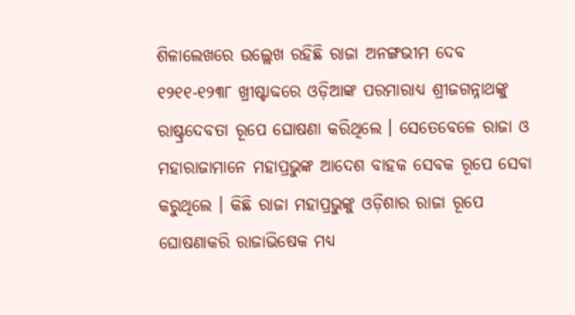ଶିଳାଲେଖରେ ଉଲ୍ଲେଖ ରହିଛି ରାଜା ଅନଙ୍ଗଭୀମ ଦେବ ୧୨୧୧-୧୨୩୮ ଖ୍ରୀଷ୍ଟାବ୍ଦରେ ଓଡ଼ିଆଙ୍କ ପରମାରାଧ୍ୟ ଶ୍ରୀଜଗନ୍ନାଥଙ୍କୁ ରାଷ୍ଟ୍ରଦେବତା ରୂପେ ଘୋଷଣା କରିଥିଲେ । ସେତେବେଳେ ରାଜା ଓ ମହାରାଜାମାନେ ମହାପ୍ରଭୁଙ୍କ ଆଦେଶ ବାହକ ସେବକ ରୂପେ ସେବା କରୁଥିଲେ । କିଛି ରାଜା ମହାପ୍ରଭୁଙ୍କୁ ଓଡ଼ିଶାର ରାଜା ରୂପେ ଘୋଷଣାକରି ରାଜାଭିଷେକ ମଧ୍ୟ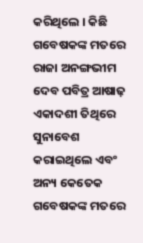କରିଥିଲେ । କିଛି ଗବେଷକଙ୍କ ମତରେ ରାଜା ଅନଙ୍ଗଭୀମ ଦେବ ପବିତ୍ର ଆଷାଢ଼ ଏକାଦଶୀ ତିଥିରେ ସୁନାବେଶ କରାଇଥିଲେ ଏବଂ ଅନ୍ୟ କେତେକ ଗବେଷକଙ୍କ ମତରେ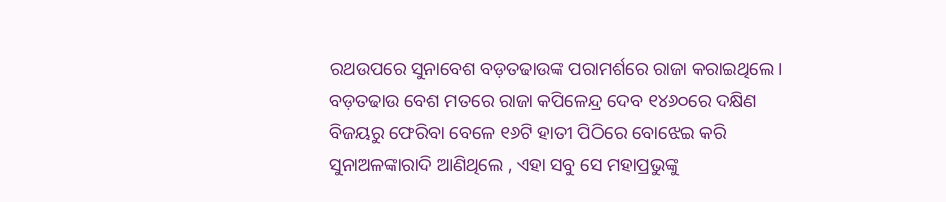ରଥଉପରେ ସୁନାବେଶ ବଡ଼ତଢାଉଙ୍କ ପରାମର୍ଶରେ ରାଜା କରାଇଥିଲେ। ବଡ଼ତଢାଉ ବେଶ ମତରେ ରାଜା କପିଳେନ୍ଦ୍ର ଦେବ ୧୪୬୦ରେ ଦକ୍ଷିଣ ବିଜୟରୁ ଫେରିବା ବେଳେ ୧୬ଟି ହାତୀ ପିଠିରେ ବୋଝେଇ କରି ସୁନାଅଳଙ୍କାରାଦି ଆଣିଥିଲେ , ଏହା ସବୁ ସେ ମହାପ୍ରଭୁଙ୍କୁ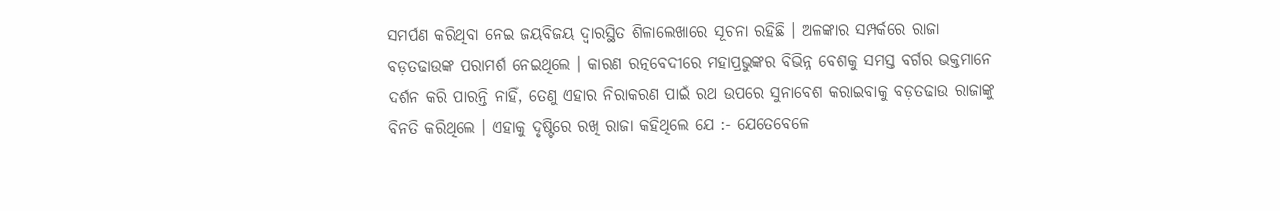ସମର୍ପଣ କରିଥିବା ନେଇ ଜୟବିଜୟ ଦ୍ୱାରସ୍ଥିତ ଶିଳାଲେଖାରେ ସୂଚନା ରହିଛି । ଅଳଙ୍କାର ସମ୍ପର୍କରେ ରାଜା ବଡ଼ତଢାଉଙ୍କ ପରାମର୍ଶ ନେଇଥିଲେ । କାରଣ ରତ୍ନବେଦୀରେ ମହାପ୍ରଭୁଙ୍କର ବିଭିନ୍ନ ବେଶକୁ ସମସ୍ତ ବର୍ଗର ଭକ୍ତମାନେ ଦର୍ଶନ କରି ପାରନ୍ତି ନାହିଁ, ତେଣୁ ଏହାର ନିରାକରଣ ପାଇଁ ରଥ ଉପରେ ସୁନାବେଶ କରାଇବାକୁ ବଡ଼ତଢାଉ ରାଜାଙ୍କୁ ବିନତି କରିଥିଲେ । ଏହାକୁ ଦୃଷ୍ଟିରେ ରଖି ରାଜା କହିଥିଲେ ଯେ :- ଯେତେବେଳେ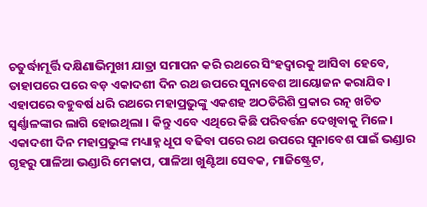ଚତୁର୍ଦ୍ଧାମୂର୍ତ୍ତି ଦକ୍ଷିଣାଭିମୁଖୀ ଯାତ୍ରା ସମାପନ କରି ରଥରେ ସିଂହଦ୍ୱାରକୁ ଆସିବା ହେବେ, ତାହାପରେ ପରେ ବଡ଼ ଏକାଦଶୀ ଦିନ ରଥ ଉପରେ ସୁନାବେଶ ଆୟୋଜନ କରାଯିବ। ଏହାପରେ ବହୁବର୍ଷ ଧରି ରଥରେ ମହାପ୍ରଭୁଙ୍କୁ ଏକଶହ ଅଠତିରିଶି ପ୍ରକାର ରତ୍ନ ଖଚିତ ସ୍ୱର୍ଣ୍ଣାଳଙ୍କାର ଲାଗି ହୋଇଥିଲା । କିନ୍ତୁ ଏବେ ଏଥିରେ କିଛି ପରିବର୍ତ୍ତନ ଦେଖିବାକୁ ମିଳେ।
ଏକାଦଶୀ ଦିନ ମହାପ୍ରଭୁଙ୍କ ମଧ୍ୟାହ୍ନ ଧୂପ ବଢିବା ପରେ ରଥ ଉପରେ ସୁନାବେଶ ପାଇଁ ଭଣ୍ଡାର ଗୃହରୁ ପାଳିଆ ଭଣ୍ଡାରି ମେକାପ, ପାଳିଆ ଖୁଣ୍ଟିଆ ସେବକ, ମାଜିଷ୍ଟ୍ରେଟ,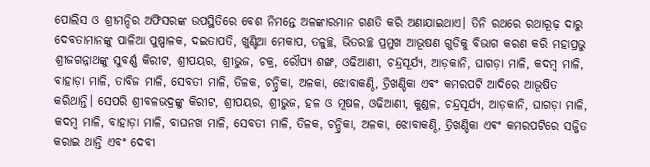ପୋଲିସ ଓ ଶ୍ରୀମନ୍ଦିର ଅଫିସରଙ୍କ ଉପସ୍ଥିତିରେ ବେଶ ନିମନ୍ତେ ଅଳଙ୍କାରମାନ ଗଣତି କରି ଅଣାଯାଇଥାଏ। ତିନି ରଥରେ ରଥାରୂଢ଼ ଦାରୁ ଦେବତାମାନଙ୍କୁ ପାଳିଆ ପୁଷ୍ପାଳକ, ଦଇତାପତି, ଖୁଣ୍ଟିଆ ମେକାପ, ତଳୁଚ୍ଛ, ଭିତରଚ୍ଛ ପ୍ରମୁଖ ଆଭୂଷଣ ଗୁଡିକୁ ବିଭାଗ କରଣ କରି ମହାପ୍ରଭୁ ଶ୍ରୀଜଗନ୍ନାଥଙ୍କୁ ସୁବର୍ଣ୍ଣ କିରୀଟ, ଶ୍ରୀପୟର, ଶ୍ରୀଭୁଜ, ଚକ୍ର, ରୌପ୍ୟ ଶଙ୍ଖ, ଓଢିଆଣୀ, ଚନ୍ଦ୍ରସୂର୍ଯ୍ୟ, ଆଡ଼କାନି, ଘାଗଡ଼ା ମାଳି, କଦମ୍ବ ମାଳି, ବାହାଡ଼ା ମାଳି, ତାବିଜ ମାଳି, ସେବତୀ ମାଳି, ତିଳକ, ଚନ୍ଦ୍ରିକା, ଅଳକା, ଝୋବାକଣ୍ଠି, ତ୍ରିଖଣ୍ଡିକା ଏଵଂ କମରପଟି ଆଦିରେ ଆଭୂଷିତ କରିଥାନ୍ତି। ସେପରି ଶ୍ରୀବଳଭଦ୍ରଙ୍କୁ କିରୀଟ, ଶ୍ରୀପୟର, ଶ୍ରୀଭୁଜ, ହଳ ଓ ମୂଷଳ, ଓଢିଆଣୀ, କୁଣ୍ଡଳ, ଚନ୍ଦ୍ରସୂର୍ଯ୍ୟ, ଆଡ଼କାନି, ଘାଗଡ଼ା ମାଳି, କଦମ୍ବ ମାଳି, ବାହାଡ଼ା ମାଳି, ବାଘନଖ ମାଳି, ସେବତୀ ମାଳି, ତିଳକ, ଚନ୍ଦ୍ରିକା, ଅଳକା, ଝୋବାକଣ୍ଠି, ତ୍ରିଖଣ୍ଡିକା ଏଵଂ କମରପଟିରେ ସଜ୍ଜିତ କରାଇ ଥାନ୍ତି ଏବଂ ଦେବୀ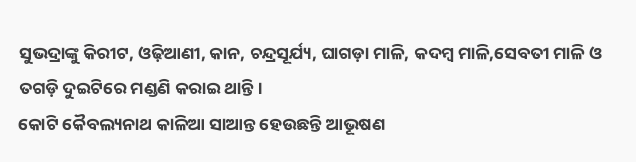ସୁଭଦ୍ରାଙ୍କୁ କିରୀଟ, ଓଢ଼ିଆଣୀ, କାନ, ଚନ୍ଦ୍ରସୂର୍ଯ୍ୟ, ଘାଗଡ଼ା ମାଳି, କଦମ୍ବ ମାଳି,ସେବତୀ ମାଳି ଓ ତଗଡ଼ି ଦୁଇଟିରେ ମଣ୍ଡଣି କରାଇ ଥାନ୍ତି।
କୋଟି କୈବଲ୍ୟନାଥ କାଳିଆ ସାଆନ୍ତ ହେଉଛନ୍ତି ଆଭୂଷଣ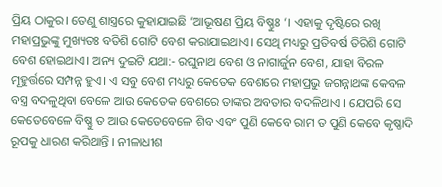ପ୍ରିୟ ଠାକୁର। ତେଣୁ ଶାସ୍ତ୍ରରେ କୁହାଯାଇଛି ‘ଆଭୂଷଣ ପ୍ରିୟ ବିଷ୍ଣୁଃ ‘। ଏହାକୁ ଦୃଷ୍ଟିରେ ରଖି ମହାପ୍ରଭୁଙ୍କୁ ମୁଖ୍ୟତଃ ବତିଶି ଗୋଟି ବେଶ କରାଯାଇଥାଏ। ସେଥି ମଧ୍ୟରୁ ପ୍ରତିବର୍ଷ ତିରିଶି ଗୋଟି ବେଶ ହୋଇଥାଏ। ଅନ୍ୟ ଦୁଇଟି ଯଥା:- ରଘୁନାଥ ବେଶ ଓ ନାଗାର୍ଜୁନ ବେଶ, ଯାହା ବିରଳ ମୂହୁର୍ତ୍ତରେ ସମ୍ପନ୍ନ ହୁଏ। ଏ ସବୁ ବେଶ ମଧ୍ୟରୁ କେତେକ ବେଶରେ ମହାପ୍ରଭୁ ଜଗନ୍ନାଥଙ୍କ କେବଳ ବସ୍ତ୍ର ବଦଳୁଥିବା ବେଳେ ଆଉ କେତେକ ବେଶରେ ତାଙ୍କର ଅବତାର ବଦଳିଥାଏ । ଯେପରି ସେ କେତେବେଳେ ବିଷ୍ଣୁ ତ ଆଉ କେତେବେଳେ ଶିବ ଏବଂ ପୁଣି କେବେ ରାମ ତ ପୁଣି କେବେ କୃଷ୍ଣାଦି ରୂପକୁ ଧାରଣ କରିଥାନ୍ତି । ନୀଳାଧୀଶ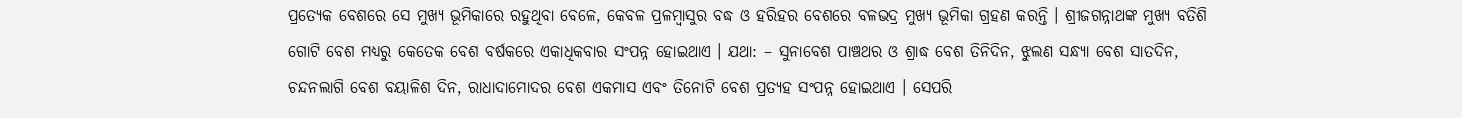ପ୍ରତ୍ୟେକ ବେଶରେ ସେ ମୁଖ୍ୟ ଭୂମିକାରେ ରହୁଥିବା ବେଳେ, କେବଳ ପ୍ରଳମ୍ବାସୁର ବଦ୍ଧ ଓ ହରିହର ବେଶରେ ବଳଭଦ୍ର ମୁଖ୍ୟ ଭୂମିକା ଗ୍ରହଣ କରନ୍ତି । ଶ୍ରୀଜଗନ୍ନାଥଙ୍କ ମୁଖ୍ୟ ବତିଶି ଗୋଟି ବେଶ ମଧ୍ୟରୁ କେତେକ ବେଶ ବର୍ଷକରେ ଏକାଧିକବାର ସଂପନ୍ନ ହୋଇଥାଏ । ଯଥା: – ସୁନାବେଶ ପାଞ୍ଚଥର ଓ ଶ୍ରାଦ୍ଧ ବେଶ ତିନିଦିନ, ଝୁଲଣ ସନ୍ଧ୍ୟା ବେଶ ସାତଦିନ, ଚନ୍ଦନଲାଗି ବେଶ ବୟାଳିଶ ଦିନ, ରାଧାଦାମୋଦର ବେଶ ଏକମାସ ଏବଂ ତିନୋଟି ବେଶ ପ୍ରତ୍ୟହ ସଂପନ୍ନ ହୋଇଥାଏ । ସେପରି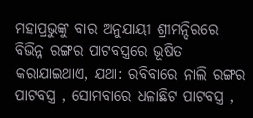ମହାପ୍ରଭୁଙ୍କୁ ବାର ଅନୁଯାୟୀ ଶ୍ରୀମନ୍ଦିରରେ ବିଭିନ୍ନ ରଙ୍ଗର ପାଟବସ୍ତ୍ରରେ ଭୂଷିତ କରାଯାଇଥାଏ, ଯଥା: ରବିବାରେ ନାଲି ରଙ୍ଗର ପାଟବସ୍ତ୍ର , ସୋମବାରେ ଧଳାଛିଟ ପାଟବସ୍ତ୍ର ,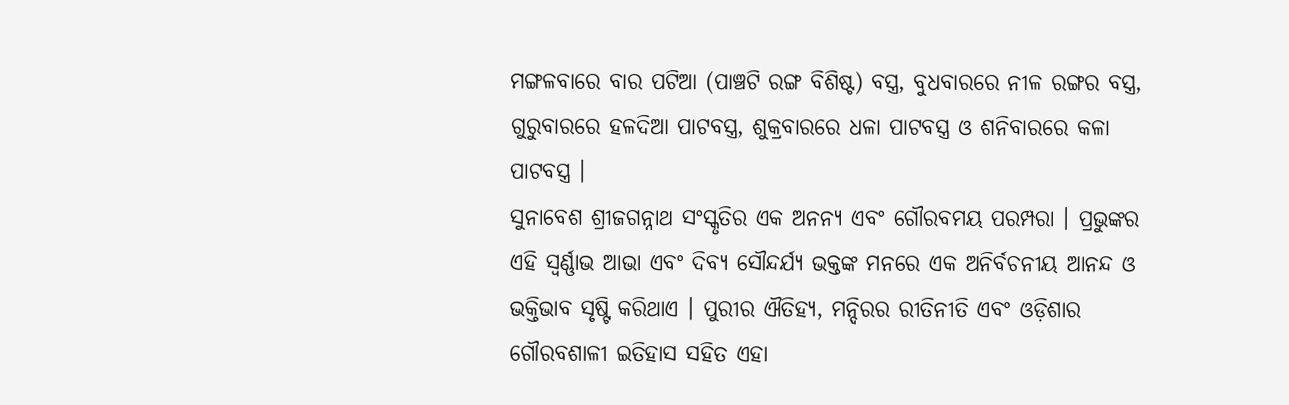ମଙ୍ଗଳବାରେ ବାର ପଟିଆ (ପାଞ୍ଚଟି ରଙ୍ଗ ବିଶିଷ୍ଟ) ବସ୍ତ୍ର, ବୁଧବାରରେ ନୀଳ ରଙ୍ଗର ବସ୍ତ୍ର, ଗୁରୁବାରରେ ହଳଦିଆ ପାଟବସ୍ତ୍ର, ଶୁକ୍ରବାରରେ ଧଳା ପାଟବସ୍ତ୍ର ଓ ଶନିବାରରେ କଳା ପାଟବସ୍ତ୍ର ।
ସୁନାବେଶ ଶ୍ରୀଜଗନ୍ନାଥ ସଂସ୍କୃତିର ଏକ ଅନନ୍ୟ ଏବଂ ଗୌରବମୟ ପରମ୍ପରା । ପ୍ରଭୁଙ୍କର ଏହି ସ୍ୱର୍ଣ୍ଣାଭ ଆଭା ଏବଂ ଦିବ୍ୟ ସୌନ୍ଦର୍ଯ୍ୟ ଭକ୍ତଙ୍କ ମନରେ ଏକ ଅନିର୍ବଚନୀୟ ଆନନ୍ଦ ଓ ଭକ୍ତିଭାବ ସୃଷ୍ଟି କରିଥାଏ । ପୁରୀର ଐତିହ୍ୟ, ମନ୍ଦିରର ରୀତିନୀତି ଏବଂ ଓଡ଼ିଶାର ଗୌରବଶାଳୀ ଇତିହାସ ସହିତ ଏହା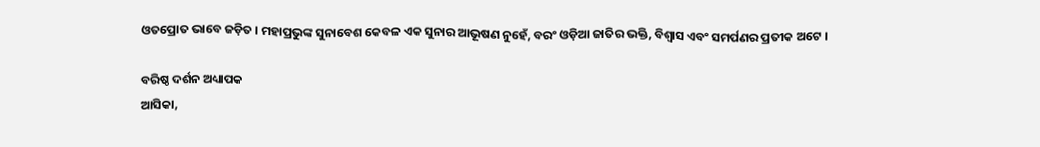ଓତପ୍ରୋତ ଭାବେ ଜଡ଼ିତ । ମହାପ୍ରଭୁଙ୍କ ସୁନାବେଶ କେବଳ ଏକ ସୁନାର ଆଭୂଷଣ ନୁହେଁ, ବରଂ ଓଡ଼ିଆ ଜାତିର ଭକ୍ତି, ବିଶ୍ୱାସ ଏବଂ ସମର୍ପଣର ପ୍ରତୀକ ଅଟେ ।

ବରିଷ୍ଠ ଦର୍ଶନ ଅଧ୍ୟାପକ
ଆସିକା,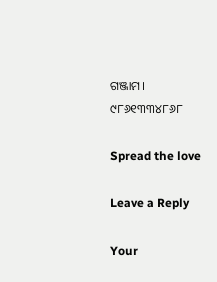ଗଞ୍ଜାମ।
୯୮୬୧୩୩୪୮୬୮

Spread the love

Leave a Reply

Your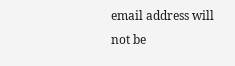email address will not be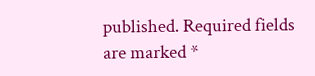published. Required fields are marked *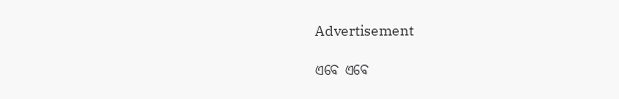Advertisement

ଏବେ ଏବେ